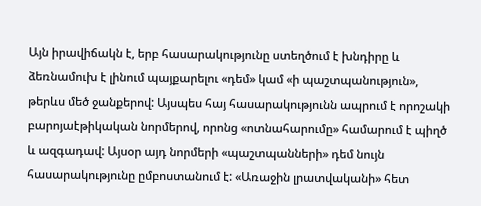Այն իրավիճակն է, երբ հասարակությունը ստեղծում է խնդիրը և ձեռնամուխ է լինում պայքարելու «դեմ» կամ «ի պաշտպանություն», թերևս մեծ ջանքերով: Այսպես հայ հասարակությունն ապրում է որոշակի բարոյաէթիկական նորմերով, որոնց «ոտնահարումը» համարում է պիղծ և ազգադավ: Այսօր այդ նորմերի «պաշտպանների» դեմ նույն հասարակությունը ըմբոստանում է: «Առաջին լրատվականի» հետ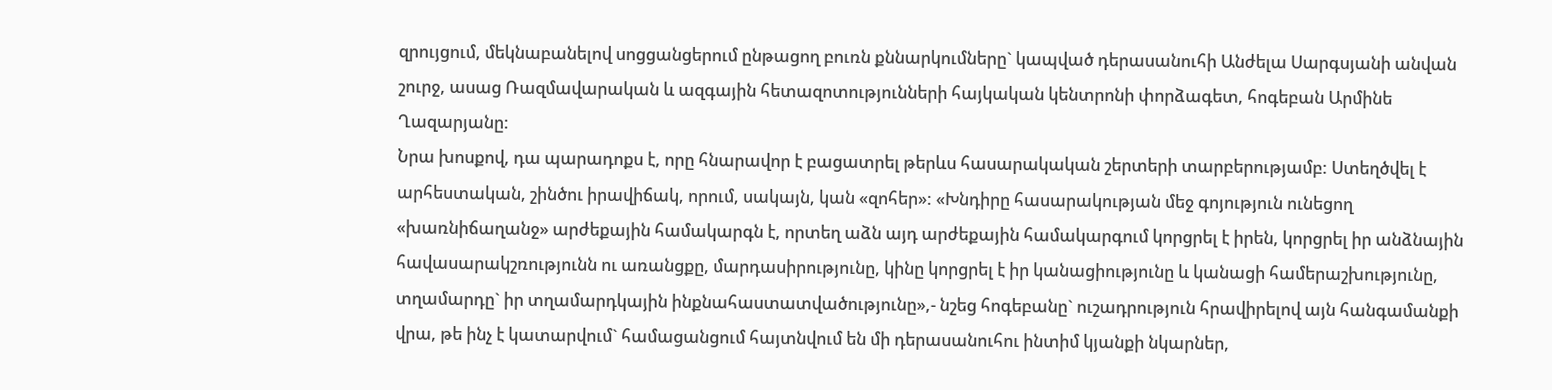զրույցում, մեկնաբանելով սոցցանցերում ընթացող բուռն քննարկումները` կապված դերասանուհի Անժելա Սարգսյանի անվան շուրջ, ասաց Ռազմավարական և ազգային հետազոտությունների հայկական կենտրոնի փորձագետ, հոգեբան Արմինե Ղազարյանը:
Նրա խոսքով, դա պարադոքս է, որը հնարավոր է բացատրել թերևս հասարակական շերտերի տարբերությամբ: Ստեղծվել է արհեստական, շինծու իրավիճակ, որում, սակայն, կան «զոհեր»: «Խնդիրը հասարակության մեջ գոյություն ունեցող «խառնիճաղանջ» արժեքային համակարգն է, որտեղ աձն այդ արժեքային համակարգում կորցրել է իրեն, կորցրել իր անձնային հավասարակշռությունն ու առանցքը, մարդասիրությունը, կինը կորցրել է իր կանացիությունը և կանացի համերաշխությունը, տղամարդը` իր տղամարդկային ինքնահաստատվածությունը»,- նշեց հոգեբանը` ուշադրություն հրավիրելով այն հանգամանքի վրա, թե ինչ է կատարվում` համացանցում հայտնվում են մի դերասանուհու ինտիմ կյանքի նկարներ,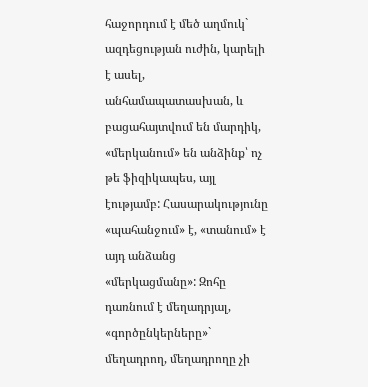հաջորդում է մեծ աղմուկ` ազդեցության ուժին, կարելի է ասել, անհամապատասխան, և բացահայտվում են մարդիկ, «մերկանում» են անձինք՝ ոչ թե ֆիզիկապես, այլ էությամբ: Հասարակությունը «պահանջում» է, «տանում» է այդ անձանց «մերկացմանը»: Զոհը դառնում է մեղադրյալ, «գործընկերները»` մեղադրող, մեղադրողը չի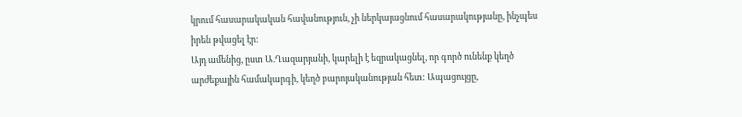կրում հասարակական հավանություն, չի ներկայացնում հասարակությանը, ինչպես իրեն թվացել էր:
Այդ ամենից, ըստ Ա.Ղազարյանի, կարելի է եզրակացնել, որ գործ ունենք կեղծ արժեքային համակարգի, կեղծ բարոյականության հետ: Ապացույցը,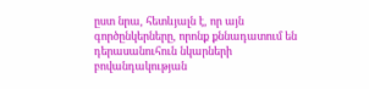ըստ նրա, հետևյալն է, որ այն գործընկերները, որոնք քննադատում են դերասանուհուն նկարների բովանդակության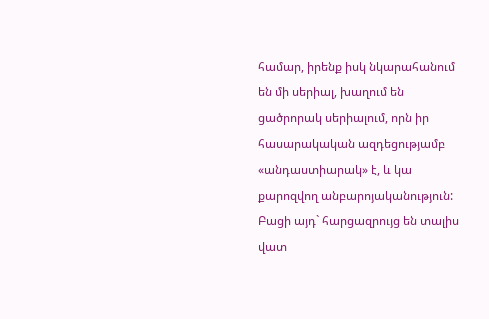համար, իրենք իսկ նկարահանում են մի սերիալ, խաղում են ցածրորակ սերիալում, որն իր հասարակական ազդեցությամբ «անդաստիարակ» է, և կա քարոզվող անբարոյականություն: Բացի այդ` հարցազրույց են տալիս վատ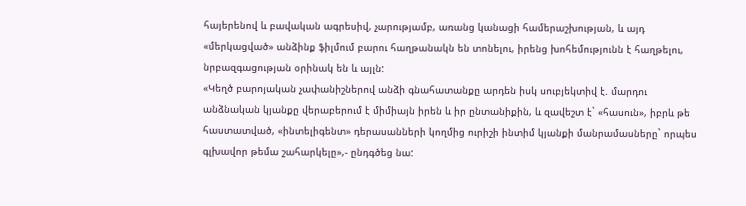հայերենով և բավական ագրեսիվ, չարությամբ, առանց կանացի համերաշխության, և այդ «մերկացված» անձինք ֆիլմում բարու հաղթանակն են տոնելու, իրենց խոհեմությունն է հաղթելու, նրբազգացության օրինակ են և այլն:
«Կեղծ բարոյական չափանիշներով անձի գնահատանքը արդեն իսկ սուբյեկտիվ է. մարդու անձնական կյանքը վերաբերում է միմիայն իրեն և իր ընտանիքին, և զավեշտ է` «հասուն», իբրև թե հաստատված, «ինտելիգենտ» դերասանների կողմից ուրիշի ինտիմ կյանքի մանրամասները` որպես գլխավոր թեմա շահարկելը»,- ընդգծեց նա: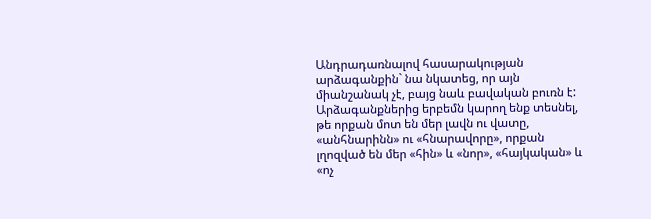Անդրադառնալով հասարակության արձագանքին` նա նկատեց, որ այն միանշանակ չէ, բայց նաև բավական բուռն է: Արձագանքներից երբեմն կարող ենք տեսնել, թե որքան մոտ են մեր լավն ու վատը, «անհնարինն» ու «հնարավորը», որքան լղոզված են մեր «հին» և «նոր», «հայկական» և «ոչ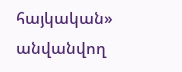հայկական» անվանվող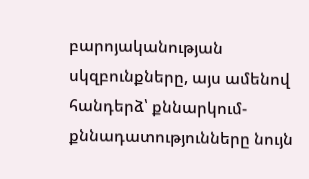բարոյականության սկզբունքները, այս ամենով հանդերձ՝ քննարկում-քննադատությունները նույն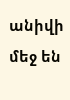անիվի մեջ են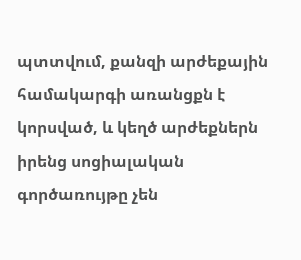պտտվում, քանզի արժեքային համակարգի առանցքն է կորսված, և կեղծ արժեքներն իրենց սոցիալական գործառույթը չեն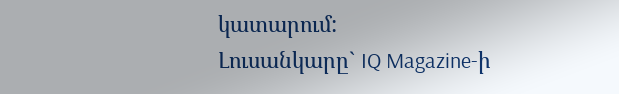կատարում:
Լուսանկարը` IQ Magazine-ի